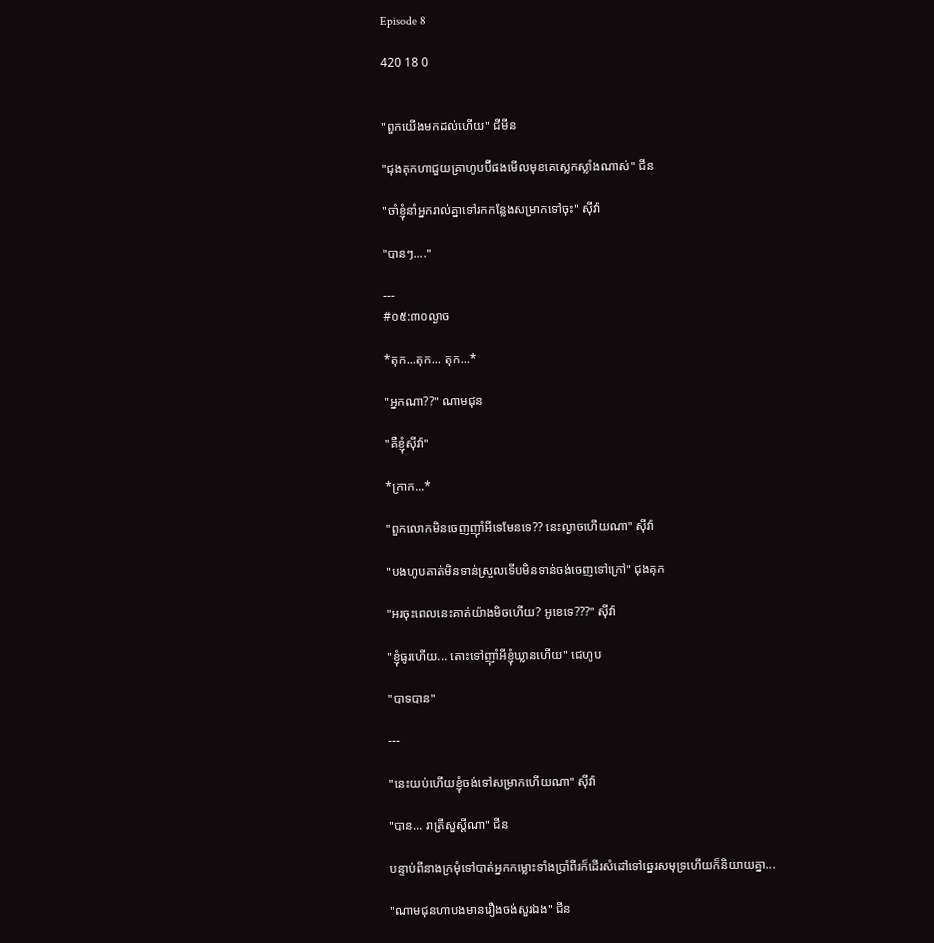Episode 8

420 18 0


"ពួកយើងមកដល់ហើយ" ជីមីន

"ជុងគុកហាជួយគ្រាហូបប៊ីផងមើលមុខគេស្លេកស្លាំងណាស់" ជីន

"ចាំខ្ញុំនាំអ្នករាល់គ្នាទៅរកកន្លែងសម្រាកទៅចុះ" សុីវ៉ា

"បានៗ...."

---
#០៥:៣០ល្ងាច

*តុក...តុក... តុក...*

"អ្នកណា??" ណាមជុន

"គឺខ្ញុំសុីវ៉ា"

*ក្រាក...*

"ពួកលោកមិនចេញញុាំអីទេមែនទេ?? នេះល្ងាចហើយណា" សុីវ៉ា

"បងហូបគាត់មិនទាន់ស្រួលទើបមិនទាន់ចង់ចេញទៅក្រៅ" ជុងគុក

"អរចុះពេលនេះគាត់យ៉ាងមិចហើយ? អូខេទេ???" សុីវ៉ា

"ខ្ញុំធូរហើយ... តោះទៅញុាំអីខ្ញុំឃ្លានហើយ" ជេហូប

"បាទបាន"

---

"នេះយប់ហើយខ្ញុំចង់ទៅសម្រាកហើយណា" សុីវ៉ា

"បាន... រាត្រីសួស្តីណា" ជីន

បន្ទាប់ពីនាងក្រមុំទៅបាត់អ្នកកម្លោះទាំងប្រាំពីរក៏ដើរសំដៅទៅឆ្នេរសមុទ្រហើយក៏និយាយគ្នា...

"ណាមជុនហាបងមានរឿងចង់សួរឯង" ជីន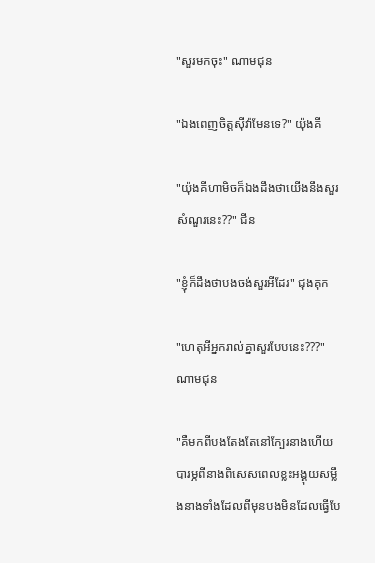"សួរមកចុះ" ណាមជុន

"ឯងពេញចិត្តសុីវ៉ាមែនទេ?" យ៉ុងគី

"យ៉ុងគីហាមិចក៏ឯងដឹងថាយើងនឹងសួរសំណួរនេះ??" ជីន

"ខ្ញុំក៏ដឹងថាបងចង់សួរអីដែរ" ជុងគុក

"ហេតុអីអ្នករាល់គ្នាសួរបែបនេះ???" ណាមជុន

"គឺមកពីបងតែងតែនៅក្បែរនាងហើយបារម្ភពីនាងពិសេសពេលខ្លះអង្គុយសម្លឹងនាងទាំងដែលពីមុនបងមិនដែលធ្វើបែ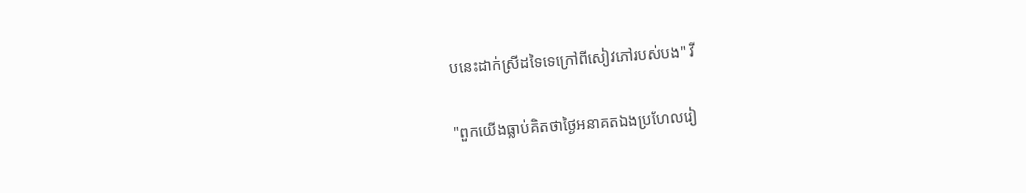បនេះដាក់ស្រីដទៃទេក្រៅពីសៀវភៅរបស់បង" វី

"ពួកយើងធ្លាប់គិតថាថ្ងៃអនាគតឯងប្រហែលរៀ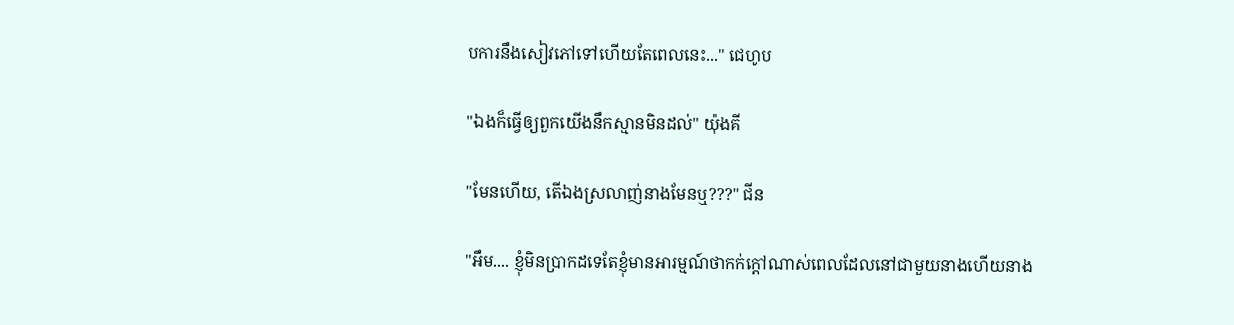បការនឹងសៀវភៅទៅហើយតែពេលនេះ..." ជេហូប

"ឯងក៏ធ្វើឲ្យពួកយើងនឹកស្មានមិនដល់" យ៉ុងគី

"មែនហើយ, តើឯងស្រលាញ់នាងមែនឬ???" ជីន

"អឹម.... ខ្ញុំមិនប្រាកដទេតែខ្ញុំមានអារម្មណ៍ថាកក់ក្ដៅណាស់ពេលដែលនៅជាមួយនាងហើយនាង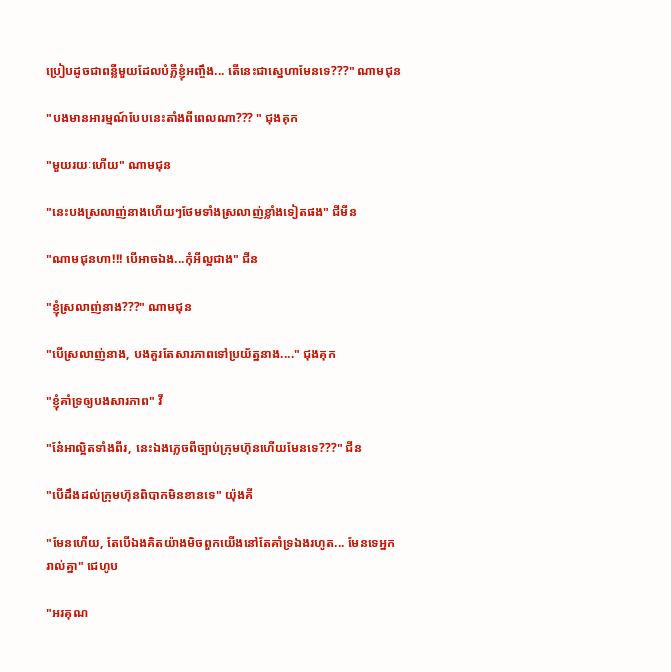ប្រៀបដូចជាពន្លឺមួយដែលបំភ្លឺខ្ញុំអញ្ចឹង... តើនេះជាស្នេហាមែនទេ???" ណាមជុន

"បងមានអារម្មណ៍បែបនេះតាំងពីពេលណា??? " ជុងគុក

"មួយរយៈហើយ" ណាមជុន

"នេះបងស្រលាញ់នាងហើយៗថែមទាំងស្រលាញ់ខ្លាំងទៀតផង" ជីមីន

"ណាមជុនហា!!! បើអាចឯង...កុំអីល្អជាង" ជីន

"ខ្ញុំស្រលាញ់នាង???" ណាមជុន

"បើស្រលាញ់នាង, បងគួរតែសារភាពទៅប្រយ័ត្ននាង...." ជុងគុក

"ខ្ញុំគាំទ្រឲ្យបងសារភាព" វី

"ន៎ែអាល្អិតទាំងពីរ, នេះឯងភ្លេចពីច្បាប់ក្រុមហ៊ុនហើយមែនទេ???" ជីន

"បើដឹងដល់ក្រុមហ៊ុនពិបាកមិនខានទេ" យ៉ុងគី

"មែនហើយ, តែបើឯងគិតយ៉ាងមិចពួកយើងនៅតែគាំទ្រឯងរហូត... មែនទេអ្នករាល់គ្នា" ជេហូប

"អរគុណ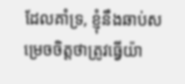ដែលគាំទ្រ, ខ្ញុំនឹងឆាប់សម្រេចចិត្តថាត្រូវធ្វើយ៉ា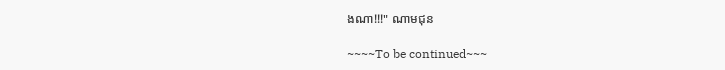ងណា!!!" ណាមជុន

~~~~To be continued~~~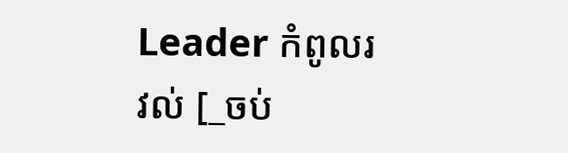Leader កំពូលរវល់ [_ចប់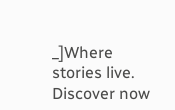_]Where stories live. Discover now